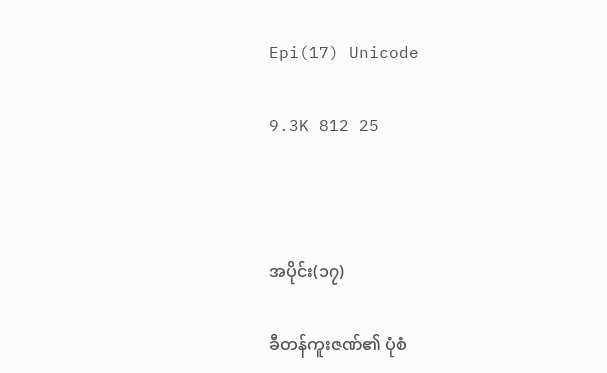Epi(17) Unicode

9.3K 812 25



အပိုင်း(၁၇)

ခီတန်ကူးဇဏ်၏ ပုံစံ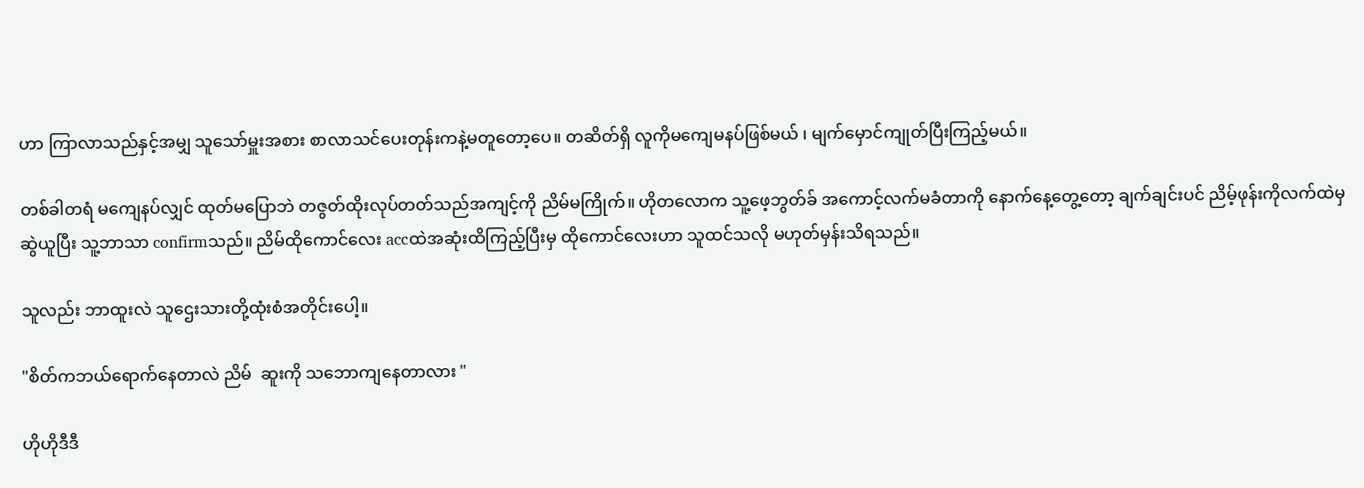ဟာ ကြာလာသည်နှင့်အမျှ သူသော်မှူးအစား စာလာသင်ပေးတုန်းကနဲ့မတူတော့ပေ။ တဆိတ်ရှိ လူကိုမကျေမနပ်ဖြစ်မယ် ၊ မျက်မှောင်ကျုတ်ပြီးကြည့်မယ်။

တစ်ခါတရံ မကျေနပ်လျှင် ထုတ်မပြောဘဲ တဇွတ်ထိုးလုပ်တတ်သည်အကျင့်ကို ညိမ်မကြိုက်။ ဟိုတလောက သူ့ဖေ့ဘွတ်ခ် ‌အကောင့်လက်မခံတာကို နောက်နေ့တွေ့တော့ ချက်ချင်းပင် ညိမ့်ဖုန်းကိုလက်ထဲမှ ဆွဲယူပြီး သူ့ဘာသာ confirmသည်။ ညိမ်ထိုကောင်လေး accထဲအဆုံးထိကြည့်ပြီးမှ ထိုကောင်လေးဟာ သူထင်သလို မဟုတ်မှန်းသိရသည်။

သူလည်း ဘာထူးလဲ သူဌေးသားတို့ထုံးစံအတိုင်းပေါ့။

"စိတ်ကဘယ်ရောက်နေတာလဲ ညိမ်  ဆူးကို သဘောကျနေတာလား "

ဟိုဟိုဒီဒီ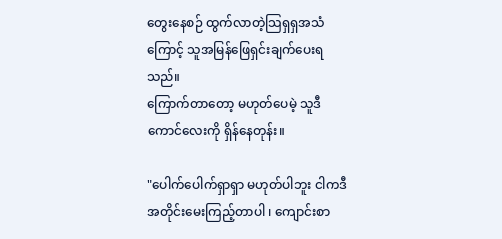တွေးနေစဉ် ထွက်လာတဲ့သြရှရှအသံကြောင့် သူအမြန်ဖြေရှင်းချက်ပေးရသည်။
ကြောက်တာတော့ မဟုတ်ပေမဲ့ သူဒီကောင်လေးကို ရှိန်နေတုန်း။

"ပေါက်ပေါက်ရှာရှာ မဟုတ်ပါဘူး ငါကဒီအတိုင်းမေးကြည့်တာပါ ၊ ကျောင်းစာ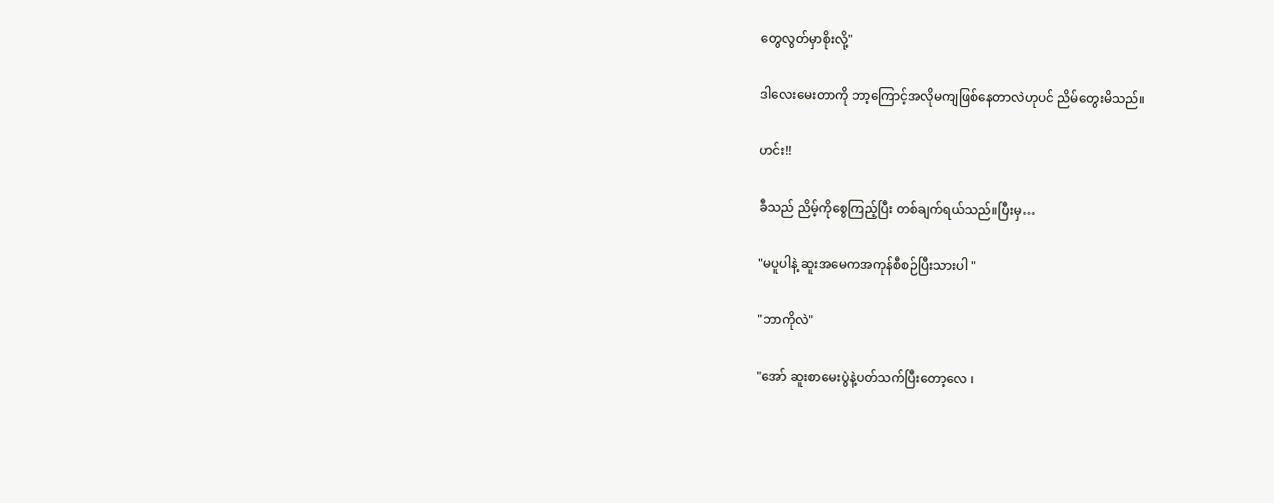တွေလွတ်မှာစိုးလို့"

ဒါလေးမေးတာကို ဘာ့ကြောင့်အလိုမကျဖြစ်နေတာလဲဟုပင် ညိမ်တွေးမိသည်။

ဟင်း!!

ခီသည် ညိမ့်ကိုစွေ‌ကြည့်ပြီး တစ်ချက်ရယ်သည်။ပြီးမှ…

"မပူပါနဲ့ ဆူးအမေကအကုန်စီစဉ်ပြီးသားပါ "

"ဘာကိုလဲ"

"အော် ဆူးစာမေးပွဲနဲ့ပတ်သက်ပြီးတော့လေ ၊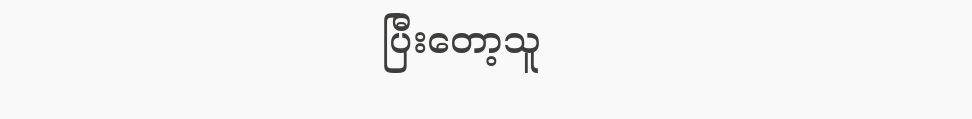ပြီးတော့သူ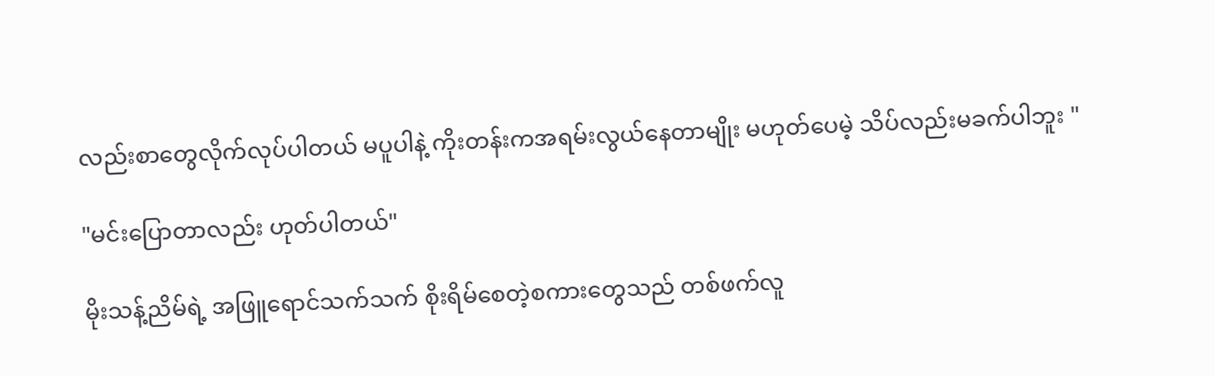လည်းစာတွေလိုက်လုပ်ပါတယ် မပူပါနဲ့ ကိုးတန်းကအရမ်းလွယ်နေတာမျိုး မဟုတ်ပေမဲ့ သိပ်လည်းမခက်ပါဘူး "

"မင်းပြောတာလည်း ဟုတ်ပါတယ်"

မိုးသန့်ညိမ်ရဲ့ အဖြူရောင်သက်သက် စိုးရိမ်စေတဲ့စကားတွေသည် တစ်ဖက်လူ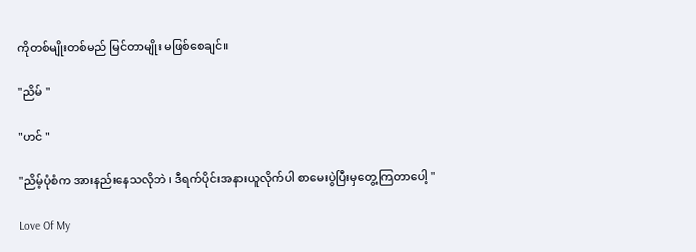ကိုတစ်မျိုးတစ်မည် မြင်တာမျိုး မဖြစ်စေချင်။

"ညိမ် "

"ဟင် "

"ညိမ့်ပုံစံက အားနည်းနေသလိုဘဲ ၊ ဒီရက်ပိုင်းအနားယူလိုက်ပါ စာမေးပွဲပြီးမှတွေ့ကြတာပေါ့ "

Love Of My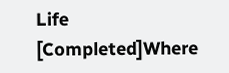Life [Completed]Where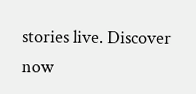stories live. Discover now